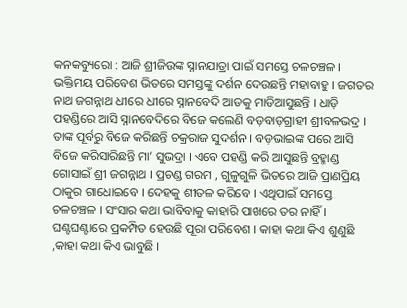କନକବ୍ୟୁରୋ : ଆଜି ଶ୍ରୀଜିଉଙ୍କ ସ୍ନାନଯାତ୍ରା ପାଇଁ ସମସ୍ତେ ଚଳଚଞ୍ଚଳ । ଭକ୍ତିମୟ ପରିବେଶ ଭିତରେ ସମସ୍ତଙ୍କୁ ଦର୍ଶନ ଦେଉଛନ୍ତି ମହାବାହୁ । ଜଗତର ନାଥ ଜଗନ୍ନାଥ ଧୀରେ ଧୀରେ ସ୍ନାନବେଦି ଆଡକୁ ମାଡିଆସୁଛନ୍ତି । ଧାଡ଼ି ପହଣ୍ଡିରେ ଆସି ସ୍ନାନବେଦିରେ ବିଜେ କଲେଣି ବଡ଼ବାଡ଼ଗ୍ରାହୀ ଶ୍ରୀବଳଭଦ୍ର । ତାଙ୍କ ପୂର୍ବରୁ ବିଜେ କରିଛନ୍ତି ଚକ୍ରରାଜ ସୁଦର୍ଶନ । ବଡ଼ଭାଇଙ୍କ ପରେ ଆସି ବିଜେ କରିସାରିଛନ୍ତି ମା’ ସୁଭଦ୍ରା । ଏବେ ପହଣ୍ଡି କରି ଆସୁଛନ୍ତି ବ୍ରହ୍ମାଣ୍ଡ ଗୋସାଇଁ ଶ୍ରୀ ଜଗନ୍ନାଥ । ପ୍ରଚଣ୍ଡ ଗରମ , ଗୁଳୁଗୁଳି ଭିତରେ ଆଜି ପ୍ରାଣପ୍ରିୟ ଠାକୁର ଗାଧୋଇବେ । ଦେହକୁ ଶୀତଳ କରିବେ । ଏଥିପାଇଁ ସମସ୍ତେ ଚଳଚଞ୍ଚଳ । ସଂସାର କଥା ଭାବିବାକୁ କାହାରି ପାଖରେ ତର ନାହିଁ ।
ଘଣ୍ଟଘଣ୍ଟାରେ ପ୍ରକମ୍ପିତ ହେଉଛି ପୂରା ପରିବେଶ । କାହା କଥା କିଏ ଶୁଣୁଛି ,କାହା କଥା କିଏ ଭାବୁଛି ।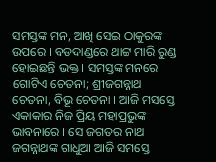ସମସ୍ତଙ୍କ ମନ, ଆଖି ସେଇ ଠାକୁରଙ୍କ ଉପରେ । ବଡଦାଣ୍ଡରେ ଥାଟ୍ଟ ମାରି ରୁଣ୍ଡ ହୋଇଛନ୍ତି ଭକ୍ତ । ସମସ୍ତଙ୍କ ମନରେ ଗୋଟିଏ ଚେତନା; ଶ୍ରୀଜଗନ୍ନାଥ ଚେତନା, ବିଭୂ ଚେତନା । ଆଜି ମସସ୍ତେ ଏକାକାର ନିଜ ପ୍ରିୟ ମହାପ୍ରଭୁଙ୍କ ଭାବନାରେ । ସେ ଜଗତର ନାଥ ଜଗନ୍ନାଥଙ୍କ ଗାଧୁଆ ଆଜି ସମସ୍ତେ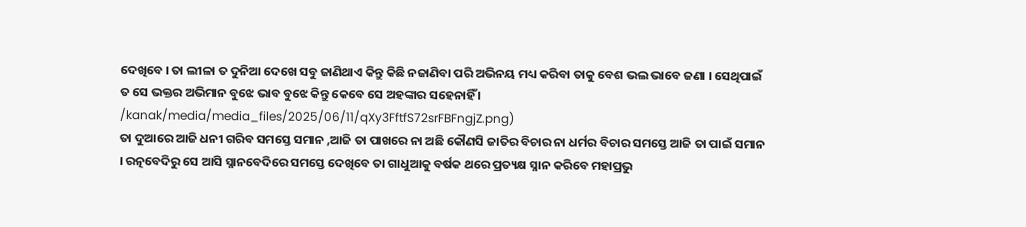ଦେଖିବେ । ତା ଲୀଳା ତ ଦୁନିଆ ଦେଖେ ସବୁ ଜାଣିଥାଏ କିନ୍ତୁ କିଛି ନଜାଣିବା ପରି ଅଭିନୟ ମଧ୍ୟ କରିବା ତାକୁ ବେଶ ଭଲ ଭାବେ ଜଣା । ସେଥିପାଇଁ ତ ସେ ଭକ୍ତର ଅଭିମାନ ବୁଝେ ଭାବ ବୁଝେ କିନ୍ତୁ କେବେ ସେ ଅହଙ୍କାର ସହେନାହିଁ ।
/kanak/media/media_files/2025/06/11/qXy3FftfS72srFBFngjZ.png)
ତା ଦୁଆରେ ଆଜି ଧନୀ ଗରିବ ସମସ୍ତେ ସମାନ ,ଆଜି ତା ପାଖରେ ନା ଅଛି କୌଣସି ଜାତିର ବିଚାର ନା ଧର୍ମର ବିଚାର ସମସ୍ତେ ଆଜି ତା ପାଇଁ ସମାନ । ରତ୍ନବେଦିରୁ ସେ ଆସି ସ୍ନାନବେଦିରେ ସମସ୍ତେ ଦେଖିବେ ତା ଗାଧୁଆକୁ ବର୍ଷକ ଥରେ ପ୍ରତ୍ୟକ୍ଷ ସ୍ନାନ କରିବେ ମହାପ୍ରଭୁ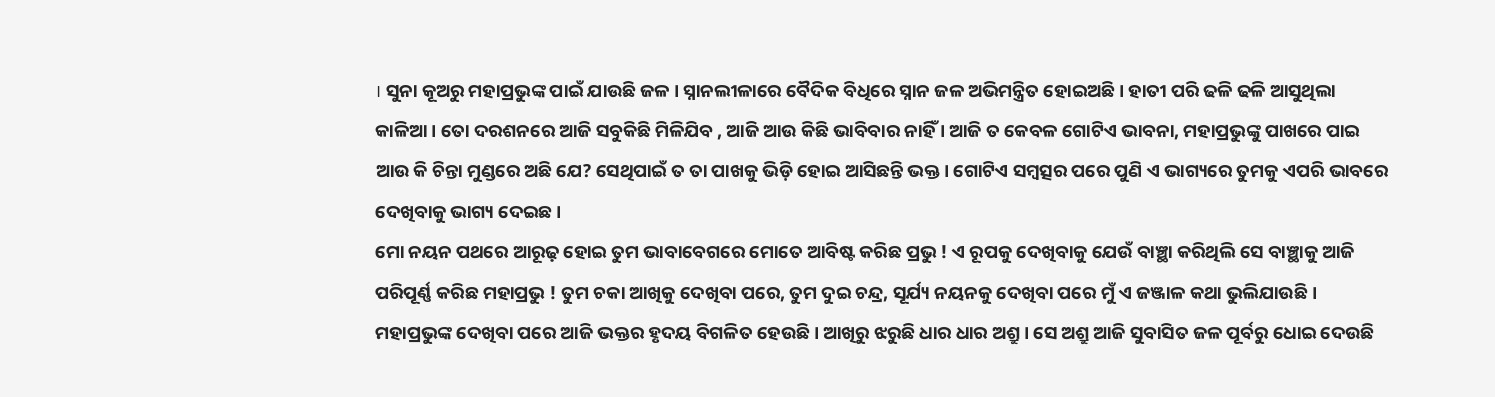। ସୁନା କୂଅରୁ ମହାପ୍ରଭୁଙ୍କ ପାଇଁ ଯାଉଛି ଜଳ । ସ୍ନାନଲୀଳାରେ ବୈଦିକ ବିଧିରେ ସ୍ନାନ ଜଳ ଅଭିମନ୍ତ୍ରିତ ହୋଇଅଛି । ହାତୀ ପରି ଢଳି ଢଳି ଆସୁଥିଲା କାଳିଆ । ତୋ ଦରଶନରେ ଆଜି ସବୁକିଛି ମିଳିଯିବ , ଆଜି ଆଉ କିଛି ଭାବିବାର ନାହିଁ । ଆଜି ତ କେବଳ ଗୋଟିଏ ଭାବନା, ମହାପ୍ରଭୁଙ୍କୁ ପାଖରେ ପାଇ ଆଉ କି ଚିନ୍ତା ମୁଣ୍ଡରେ ଅଛି ଯେ? ସେଥିପାଇଁ ତ ତା ପାଖକୁ ଭିଡ଼ି ହୋଇ ଆସିଛନ୍ତି ଭକ୍ତ । ଗୋଟିଏ ସମ୍ବତ୍ସର ପରେ ପୁଣି ଏ ଭାଗ୍ୟରେ ତୁମକୁ ଏପରି ଭାବରେ ଦେଖିବାକୁ ଭାଗ୍ୟ ଦେଇଛ ।
ମୋ ନୟନ ପଥରେ ଆରୂଢ଼ ହୋଇ ତୁମ ଭାବାବେଗରେ ମୋତେ ଆବିଷ୍ଟ କରିଛ ପ୍ରଭୁ ! ଏ ରୂପକୁ ଦେଖିବାକୁ ଯେଉଁ ବାଞ୍ଛା କରିଥିଲି ସେ ବାଞ୍ଛାକୁ ଆଜି ପରିପୂର୍ଣ୍ଣ କରିଛ ମହାପ୍ରଭୁ ! ତୁମ ଚକା ଆଖିକୁ ଦେଖିବା ପରେ, ତୁମ ଦୁଇ ଚନ୍ଦ୍ର, ସୂର୍ଯ୍ୟ ନୟନକୁ ଦେଖିବା ପରେ ମୁଁ ଏ ଜଞ୍ଜାଳ କଥା ଭୁଲିଯାଉଛି । ମହାପ୍ରଭୁଙ୍କ ଦେଖିବା ପରେ ଆଜି ଭକ୍ତର ହୃଦୟ ବିଗଳିତ ହେଉଛି । ଆଖିରୁ ଝରୁଛି ଧାର ଧାର ଅଶ୍ରୁ । ସେ ଅଶ୍ରୁ ଆଜି ସୁବାସିତ ଜଳ ପୂର୍ବରୁ ଧୋଇ ଦେଉଛି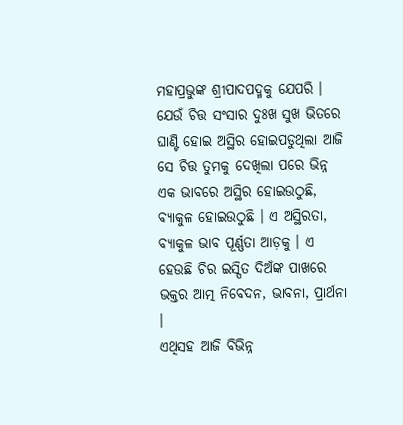ମହାପ୍ରଭୁଙ୍କ ଶ୍ରୀପାଦପଦ୍ମକୁ ଯେପରି । ଯେଉଁ ଚିତ୍ତ ସଂସାର ଦୁଃଖ ସୁଖ ଭିତରେ ଘାଣ୍ଟି ହୋଇ ଅସ୍ଥିର ହୋଇପଡୁଥିଲା ଆଜି ସେ ଚିତ୍ତ ତୁମକୁ ଦେଖିଲା ପରେ ଭିନ୍ନ ଏକ ଭାବରେ ଅସ୍ଥିର ହୋଇଉଠୁଛି, ବ୍ୟାକୁଳ ହୋଇଉଠୁଛି । ଏ ଅସ୍ଥିରତା, ବ୍ୟାକୁଳ ଭାବ ପୂର୍ଣ୍ଣତା ଆଡ଼କୁ । ଏ ହେଉଛି ଚିର ଇସ୍ପିତ ଦିଅଁଙ୍କ ପାଖରେ ଭକ୍ତର ଆତ୍ମ ନିବେଦନ, ଭାବନା, ପ୍ରାର୍ଥନା ।
ଏଥିସହ ଆଜି ବିଭିନ୍ନ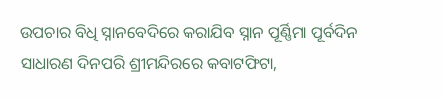ଉପଚାର ବିଧି ସ୍ନାନବେଦିରେ କରାଯିବ ସ୍ନାନ ପୂର୍ଣ୍ଣିମା ପୂର୍ବଦିନ ସାଧାରଣ ଦିନପରି ଶ୍ରୀମନ୍ଦିରରେ କବାଟଫିଟା,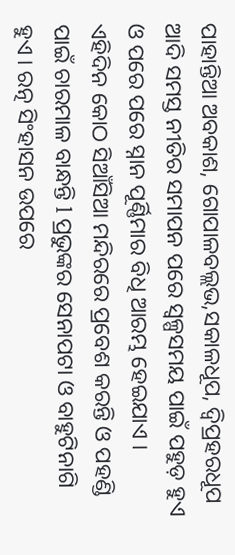ପାହାନ୍ତିଆ ଅବକାଶ, ଗୋପାଳବଲ୍ଲଭ,ସକାଳଧୂପ, ଦ୍ୱିପ୍ରହରଧୂପ ଆଦି ସମସ୍ତ ନୀତିର ସମାପନ ପରେ ସ୍ୱଳ୍ପସମୟ ପାଇଁ ପହୁଡ଼ ହୁଏ ଓ ପରେ ପରେ ସ୍ନାନ ପୂର୍ଣ୍ଣିମାର ବିଧି ଆରମ୍ଭ ହେଇଯାଏ । ଏହିଦିନ କୋଠ ସିଆଁସିଆ ମନ୍ଦିରରେ ପ୍ରବେଶ କରନ୍ତି ଓ ପହଣ୍ଡି ପାଇଁ ଚାରମାଳ ବାନ୍ଧନ୍ତି l ପ୍ରଭୁଙ୍କର ସେନାପଟା ଓ ବାହୁଟିନାଗି ହୁଏ । ରତ୍ନ ସିଂହାସନ ଉପରେ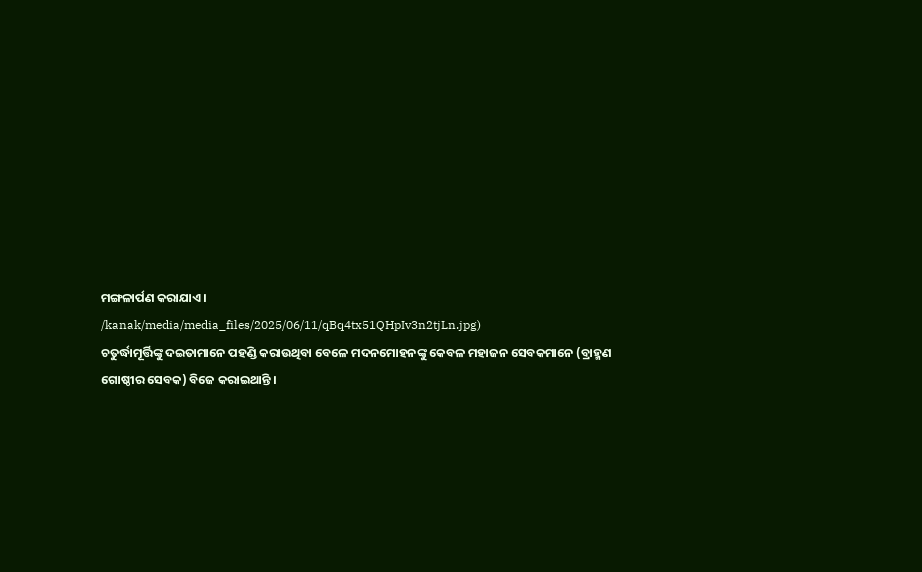ମଙ୍ଗଳାର୍ପଣ କରାଯାଏ ।
/kanak/media/media_files/2025/06/11/qBq4tx51QHpIv3n2tjLn.jpg)
ଚତୁର୍ଦ୍ଧାମୂର୍ତ୍ତିଙ୍କୁ ଦଇତାମାନେ ପହଣ୍ଡି କରାଉଥିବା ବେଳେ ମଦନମୋହନଙ୍କୁ କେବଳ ମହାଜନ ସେବକମାନେ (ବ୍ରାହ୍ମଣ ଗୋଷ୍ଠୀର ସେବକ) ବିଜେ କରାଇଥାନ୍ତି ।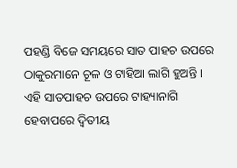ପହଣ୍ଡି ବିଜେ ସମୟରେ ସାତ ପାହଚ ଉପରେ ଠାକୁରମାନେ ଚୂଳ ଓ ଟାହିଆ ଲାଗି ହୁଅନ୍ତି । ଏହି ସାତପାହଚ ଉପରେ ଟାହ୍ୟାନାଗି ହେବାପରେ ଦ୍ୱିତୀୟ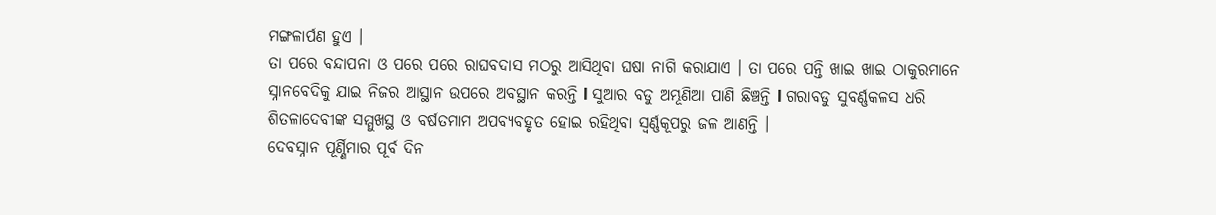ମଙ୍ଗଳାର୍ପଣ ହୁଏ ।
ତା ପରେ ବନ୍ଦାପନା ଓ ପରେ ପରେ ରାଘବଦାସ ମଠରୁ ଆସିଥିବା ଘଷା ନାଗି କରାଯାଏ । ତା ପରେ ପନ୍ତି ଖାଇ ଖାଇ ଠାକୁରମାନେ ସ୍ନାନବେଦିକୁ ଯାଇ ନିଜର ଆସ୍ଥାନ ଉପରେ ଅବସ୍ଥାନ କରନ୍ତି l ସୁଆର ବଡୁ ଅମ୍ଭୂଣିଆ ପାଣି ଛିଞ୍ଚନ୍ତି l ଗରାବଡୁ ସୁବର୍ଣ୍ଣକଳସ ଧରି ଶିତଳାଦେବୀଙ୍କ ସମ୍ମୁଖସ୍ଥ ଓ ବର୍ଷତମାମ ଅପବ୍ୟବହୃତ ହୋଇ ରହିଥିବା ସ୍ୱର୍ଣ୍ଣକୂପରୁ ଜଳ ଆଣନ୍ତି ।
ଦେବସ୍ନାନ ପୂର୍ଣ୍ଣିମାର ପୂର୍ବ ଦିନ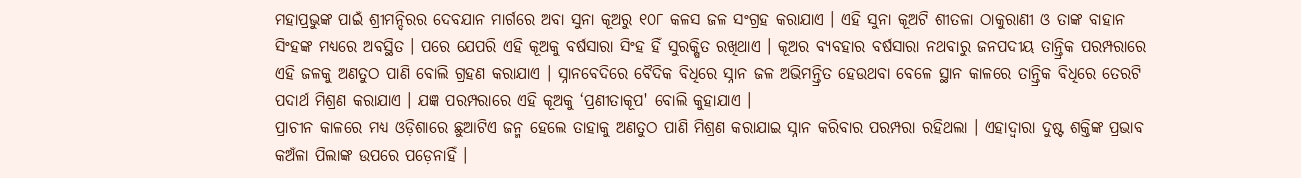ମହାପ୍ରଭୁଙ୍କ ପାଇଁ ଶ୍ରୀମନ୍ଦିରର ଦେବଯାନ ମାର୍ଗରେ ଅବା ସୁନା କୂଅରୁ ୧୦୮ କଳସ ଜଳ ସଂଗ୍ରହ କରାଯାଏ । ଏହି ସୁନା କୂଅଟି ଶୀତଳା ଠାକୁରାଣୀ ଓ ତାଙ୍କ ବାହାନ ସିଂହଙ୍କ ମଧ୍ୟରେ ଅବସ୍ଥିତ । ପରେ ଯେପରି ଏହି କୂଅକୁ ବର୍ଷସାରା ସିଂହ ହିଁ ସୁରକ୍ଷିତ ରଖିଥାଏ । କୂଅର ବ୍ୟବହାର ବର୍ଷସାରା ନଥବାରୁ ଜନପଦୀୟ ତାନ୍ତ୍ରିକ ପରମ୍ପରାରେ ଏହି ଜଳକୁ ଅଣତୁଠ ପାଣି ବୋଲି ଗ୍ରହଣ କରାଯାଏ । ସ୍ନାନବେଦିରେ ବୈଦିକ ବିଧିରେ ସ୍ନାନ ଜଳ ଅଭିମନ୍ତ୍ରିତ ହେଉଥବା ବେଳେ ସ୍ଥାନ କାଳରେ ତାନ୍ତ୍ରିକ ବିଧିରେ ତେରଟି ପଦାର୍ଥ ମିଶ୍ରଣ କରାଯାଏ । ଯଜ୍ଞ ପରମ୍ପରାରେ ଏହି କୂଅକୁ ‘ପ୍ରଣୀତାକୂପ' ବୋଲି କୁହାଯାଏ ।
ପ୍ରାଚୀନ କାଳରେ ମଧ୍ୟ ଓଡ଼ିଶାରେ ଛୁଆଟିଏ ଜନ୍ମ ହେଲେ ତାହାକୁ ଅଣତୁଠ ପାଣି ମିଶ୍ରଣ କରାଯାଇ ସ୍ନାନ କରିବାର ପରମ୍ପରା ରହିଥଲା । ଏହାଦ୍ୱାରା ଦୁଷ୍ଟ ଶକ୍ତିଙ୍କ ପ୍ରଭାବ କଅଁଳା ପିଲାଙ୍କ ଉପରେ ପଡ଼େନାହିଁ ।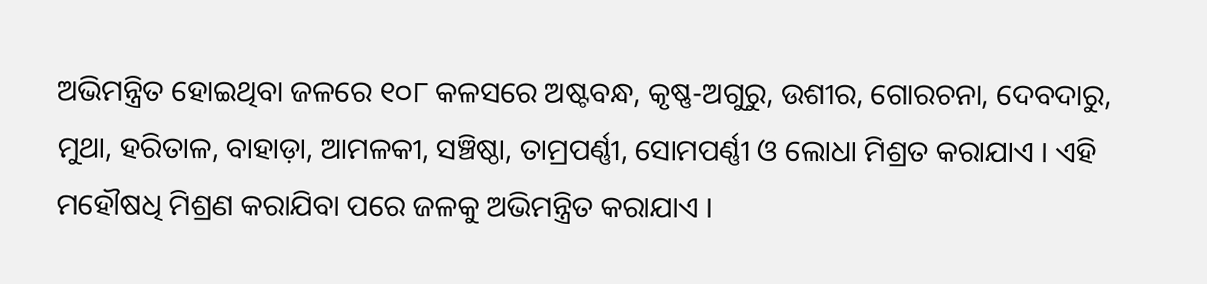ଅଭିମନ୍ତ୍ରିତ ହୋଇଥିବା ଜଳରେ ୧୦୮ କଳସରେ ଅଷ୍ଟବନ୍ଧ, କୃଷ୍ଣ-ଅଗୁରୁ, ଉଶୀର, ଗୋରଚନା, ଦେବଦାରୁ, ମୁଥା, ହରିତାଳ, ବାହାଡ଼ା, ଆମଳକୀ, ସଞ୍ଚିଷ୍ଠା, ତାମ୍ରପର୍ଣ୍ଣୀ, ସୋମପର୍ଣ୍ଣୀ ଓ ଲୋଧା ମିଶ୍ରତ କରାଯାଏ । ଏହି ମହୌଷଧି ମିଶ୍ରଣ କରାଯିବା ପରେ ଜଳକୁ ଅଭିମନ୍ତ୍ରିତ କରାଯାଏ ।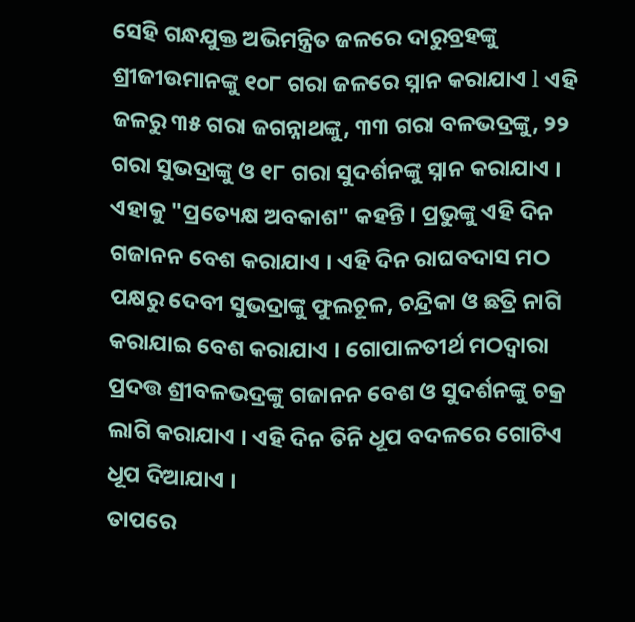ସେହି ଗନ୍ଧଯୁକ୍ତ ଅଭିମନ୍ତ୍ରିତ ଜଳରେ ଦାରୁବ୍ରହଙ୍କୁ ଶ୍ରୀଜୀଉମାନଙ୍କୁ ୧୦୮ ଗରା ଜଳରେ ସ୍ନାନ କରାଯାଏ l ଏହି ଜଳରୁ ୩୫ ଗରା ଜଗନ୍ନାଥଙ୍କୁ, ୩୩ ଗରା ବଳଭଦ୍ରଙ୍କୁ, ୨୨ ଗରା ସୁଭଦ୍ରାଙ୍କୁ ଓ ୧୮ ଗରା ସୁଦର୍ଶନଙ୍କୁ ସ୍ନାନ କରାଯାଏ । ଏହାକୁ "ପ୍ରତ୍ୟେକ୍ଷ ଅବକାଶ" କହନ୍ତି । ପ୍ରଭୁଙ୍କୁ ଏହି ଦିନ ଗଜାନନ ବେଶ କରାଯାଏ । ଏହି ଦିନ ରାଘବଦାସ ମଠ ପକ୍ଷରୁ ଦେବୀ ସୁଭଦ୍ରାଙ୍କୁ ଫୁଲଚୂଳ, ଚନ୍ଦ୍ରିକା ଓ ଛତ୍ରି ନାଗି କରାଯାଇ ବେଶ କରାଯାଏ । ଗୋପାଳତୀର୍ଥ ମଠଦ୍ୱାରା ପ୍ରଦତ୍ତ ଶ୍ରୀବଳଭଦ୍ରଙ୍କୁ ଗଜାନନ ବେଶ ଓ ସୁଦର୍ଶନଙ୍କୁ ଚକ୍ର ଲାଗି କରାଯାଏ । ଏହି ଦିନ ତିନି ଧୂପ ବଦଳରେ ଗୋଟିଏ ଧୂପ ଦିଆଯାଏ ।
ତାପରେ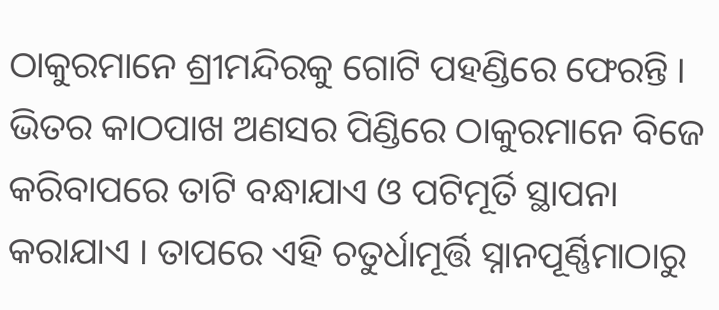ଠାକୁରମାନେ ଶ୍ରୀମନ୍ଦିରକୁ ଗୋଟି ପହଣ୍ଡିରେ ଫେରନ୍ତି । ଭିତର କାଠପାଖ ଅଣସର ପିଣ୍ଡିରେ ଠାକୁରମାନେ ବିଜେ କରିବାପରେ ତାଟି ବନ୍ଧାଯାଏ ଓ ପଟିମୂର୍ତି ସ୍ଥାପନା କରାଯାଏ । ତାପରେ ଏହି ଚତୁର୍ଧାମୂର୍ତ୍ତି ସ୍ନାନପୂର୍ଣ୍ଣିମାଠାରୁ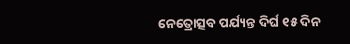ନେତ୍ରୋତ୍ସବ ପର୍ଯ୍ୟନ୍ତ ଦିର୍ଘ ୧୫ ଦିନ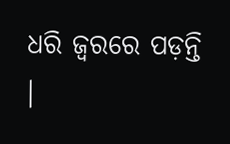ଧରି ଜ୍ୱରରେ ପଡ଼ନ୍ତି ।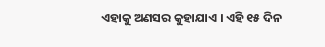ଏହାକୁ ଅଣସର କୁହାଯାଏ । ଏହି ୧୫ ଦିନ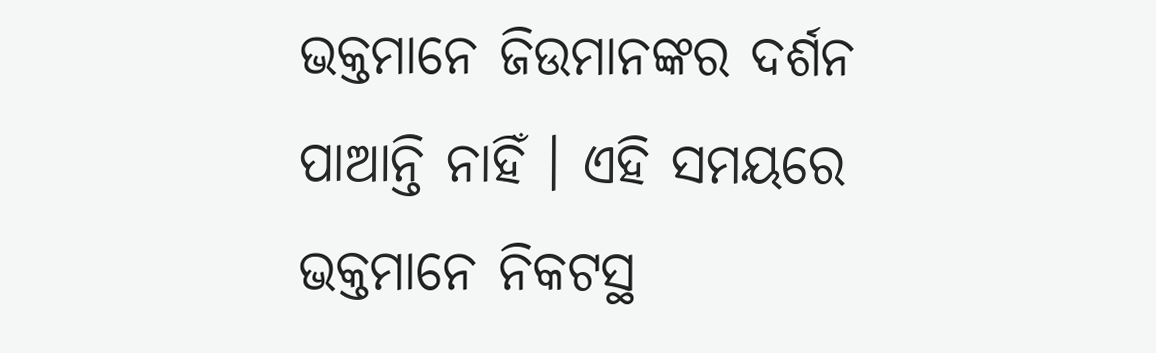ଭକ୍ତମାନେ ଜିଉମାନଙ୍କର ଦର୍ଶନ ପାଆନ୍ତି ନାହିଁ । ଏହି ସମୟରେ ଭକ୍ତମାନେ ନିକଟସ୍ଥ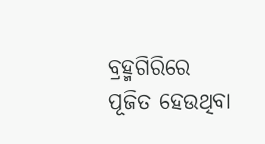ବ୍ରହ୍ମଗିରିରେ ପୂଜିତ ହେଉଥିବା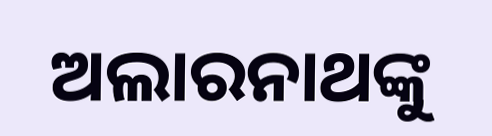ଅଲାରନାଥଙ୍କୁ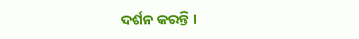ଦର୍ଶନ କରନ୍ତି ।